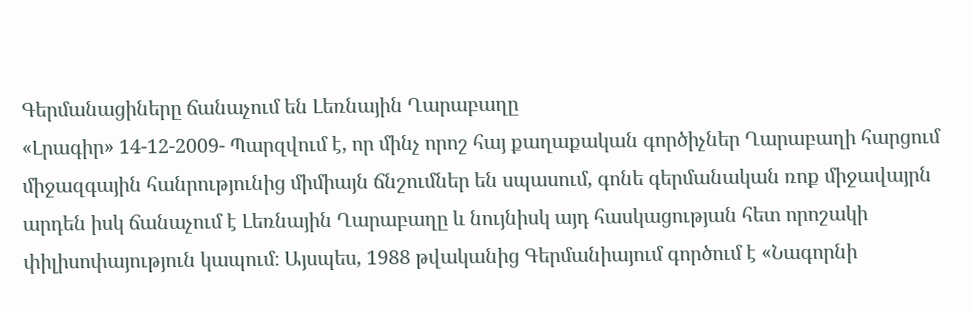Գերմանացիները ճանաչում են Լեռնային Ղարաբաղը
«Լրագիր» 14-12-2009- Պարզվում է, որ մինչ որոշ հայ քաղաքական գործիչներ Ղարաբաղի հարցում միջազգային հանրությունից միմիայն ճնշումներ են սպասում, գոնե գերմանական ռոք միջավայրն արդեն իսկ ճանաչում է Լեռնային Ղարաբաղը և նույնիսկ այդ հասկացության հետ որոշակի փիլիսոփայություն կապում։ Այսպես, 1988 թվականից Գերմանիայում գործում է «Նագորնի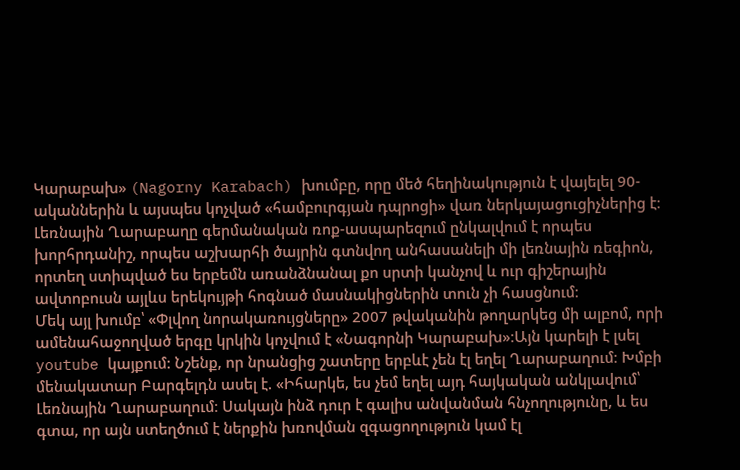Կարաբախ» (Nagorny Karabach) խումբը, որը մեծ հեղինակություն է վայելել 90-ականներին և այսպես կոչված «համբուրգյան դպրոցի» վառ ներկայացուցիչներից է։
Լեռնային Ղարաբաղը գերմանական ռոք-ասպարեզում ընկալվում է որպես խորհրդանիշ, որպես աշխարհի ծայրին գտնվող անհասանելի մի լեռնային ռեգիոն, որտեղ ստիպված ես երբեմն առանձնանալ քո սրտի կանչով և ուր գիշերային ավտոբուսն այլևս երեկույթի հոգնած մասնակիցներին տուն չի հասցնում։
Մեկ այլ խումբ՝ «Փլվող նորակառույցները» 2007 թվականին թողարկեց մի ալբոմ, որի ամենահաջողված երգը կրկին կոչվում է «Նագորնի Կարաբախ»։Այն կարելի է լսել youtube կայքում: Նշենք, որ նրանցից շատերը երբևէ չեն էլ եղել Ղարաբաղում։ Խմբի մենակատար Բարգելդն ասել է. «Իհարկե, ես չեմ եղել այդ հայկական անկլավում՝ Լեռնային Ղարաբաղում։ Սակայն ինձ դուր է գալիս անվանման հնչողությունը, և ես գտա, որ այն ստեղծում է ներքին խռովման զգացողություն կամ էլ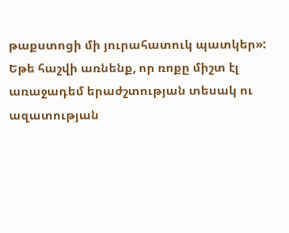թաքստոցի մի յուրահատուկ պատկեր»:
Եթե հաշվի առնենք, որ ռոքը միշտ էլ առաջադեմ երաժշտության տեսակ ու ազատության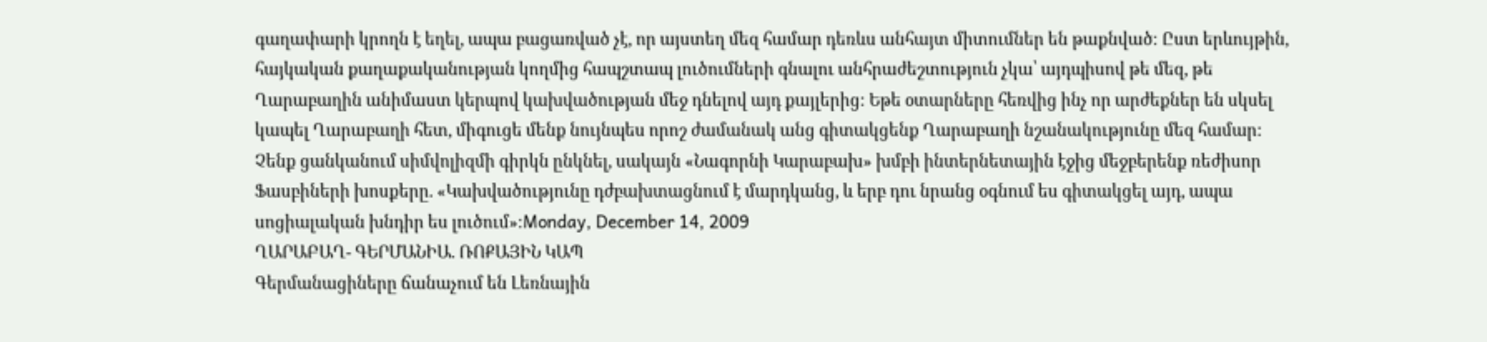գաղափարի կրողն է եղել, ապա բացառված չէ, որ այստեղ մեզ համար դեռևս անհայտ միտումներ են թաքնված։ Ըստ երևույթին, հայկական քաղաքականության կողմից հապշտապ լուծումների գնալու անհրաժեշտություն չկա՝ այդպիսով թե մեզ, թե Ղարաբաղին անիմաստ կերպով կախվածության մեջ դնելով այդ քայլերից: Եթե օտարները հեռվից ինչ որ արժեքներ են սկսել կապել Ղարաբաղի հետ, միգուցե մենք նույնպես որոշ ժամանակ անց գիտակցենք Ղարաբաղի նշանակությունը մեզ համար: Չենք ցանկանում սիմվոլիզմի գիրկն ընկնել, սակայն «Նագորնի Կարաբախ» խմբի ինտերնետային էջից մեջբերենք ռեժիսոր Ֆասբիների խոսքերը. «Կախվածությունը դժբախտացնում է մարդկանց, և երբ դու նրանց օգնում ես գիտակցել այդ, ապա սոցիալական խնդիր ես լուծում»։Monday, December 14, 2009
ՂԱՐԱԲԱՂ- ԳԵՐՄԱՆԻԱ. ՌՈՔԱՅԻՆ ԿԱՊ
Գերմանացիները ճանաչում են Լեռնային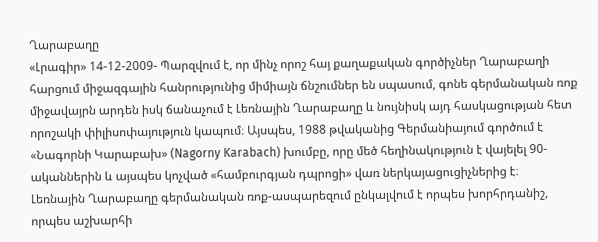Ղարաբաղը
«Լրագիր» 14-12-2009- Պարզվում է, որ մինչ որոշ հայ քաղաքական գործիչներ Ղարաբաղի հարցում միջազգային հանրությունից միմիայն ճնշումներ են սպասում, գոնե գերմանական ռոք միջավայրն արդեն իսկ ճանաչում է Լեռնային Ղարաբաղը և նույնիսկ այդ հասկացության հետ որոշակի փիլիսոփայություն կապում։ Այսպես, 1988 թվականից Գերմանիայում գործում է «Նագորնի Կարաբախ» (Nagorny Karabach) խումբը, որը մեծ հեղինակություն է վայելել 90-ականներին և այսպես կոչված «համբուրգյան դպրոցի» վառ ներկայացուցիչներից է։
Լեռնային Ղարաբաղը գերմանական ռոք-ասպարեզում ընկալվում է որպես խորհրդանիշ, որպես աշխարհի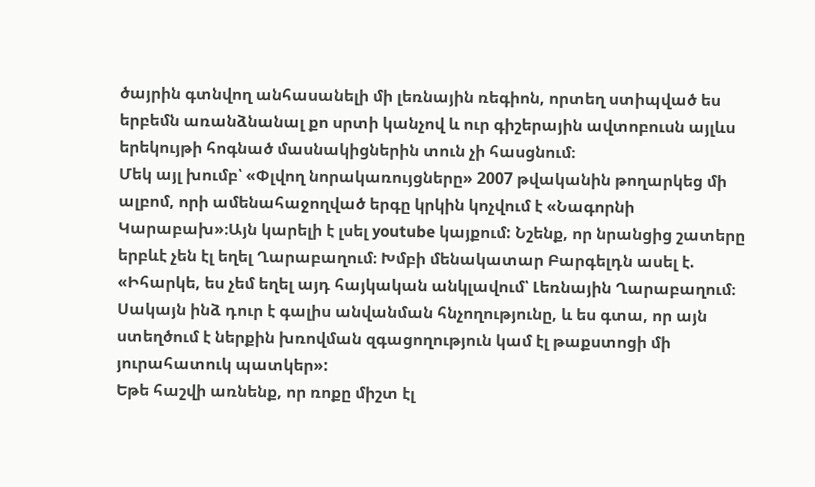ծայրին գտնվող անհասանելի մի լեռնային ռեգիոն, որտեղ ստիպված ես երբեմն առանձնանալ քո սրտի կանչով և ուր գիշերային ավտոբուսն այլևս երեկույթի հոգնած մասնակիցներին տուն չի հասցնում։
Մեկ այլ խումբ՝ «Փլվող նորակառույցները» 2007 թվականին թողարկեց մի ալբոմ, որի ամենահաջողված երգը կրկին կոչվում է «Նագորնի Կարաբախ»։Այն կարելի է լսել youtube կայքում: Նշենք, որ նրանցից շատերը երբևէ չեն էլ եղել Ղարաբաղում։ Խմբի մենակատար Բարգելդն ասել է. «Իհարկե, ես չեմ եղել այդ հայկական անկլավում՝ Լեռնային Ղարաբաղում։ Սակայն ինձ դուր է գալիս անվանման հնչողությունը, և ես գտա, որ այն ստեղծում է ներքին խռովման զգացողություն կամ էլ թաքստոցի մի յուրահատուկ պատկեր»:
Եթե հաշվի առնենք, որ ռոքը միշտ էլ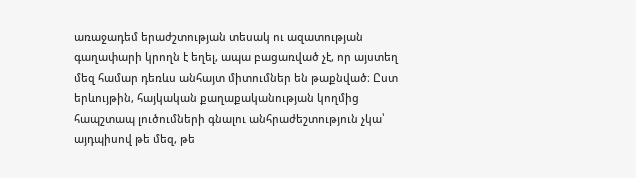առաջադեմ երաժշտության տեսակ ու ազատության գաղափարի կրողն է եղել, ապա բացառված չէ, որ այստեղ մեզ համար դեռևս անհայտ միտումներ են թաքնված։ Ըստ երևույթին, հայկական քաղաքականության կողմից հապշտապ լուծումների գնալու անհրաժեշտություն չկա՝ այդպիսով թե մեզ, թե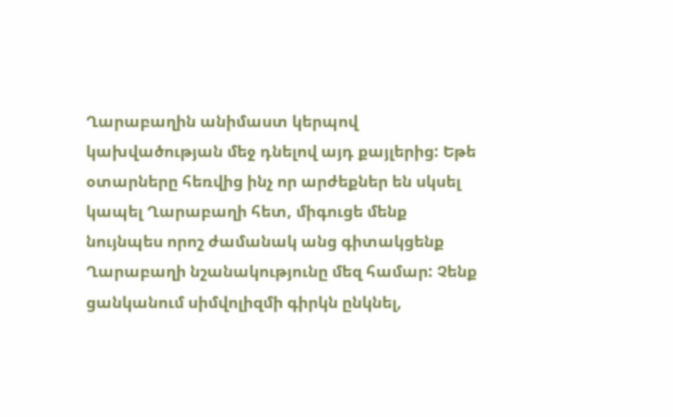Ղարաբաղին անիմաստ կերպով կախվածության մեջ դնելով այդ քայլերից: Եթե օտարները հեռվից ինչ որ արժեքներ են սկսել կապել Ղարաբաղի հետ, միգուցե մենք նույնպես որոշ ժամանակ անց գիտակցենք Ղարաբաղի նշանակությունը մեզ համար: Չենք ցանկանում սիմվոլիզմի գիրկն ընկնել,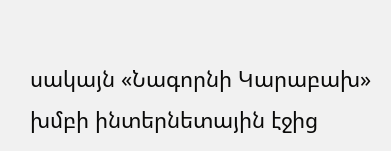սակայն «Նագորնի Կարաբախ» խմբի ինտերնետային էջից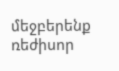մեջբերենք ռեժիսոր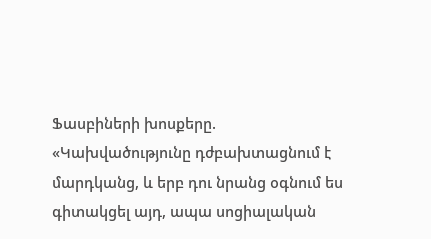Ֆասբիների խոսքերը. «Կախվածությունը դժբախտացնում է մարդկանց, և երբ դու նրանց օգնում ես գիտակցել այդ, ապա սոցիալական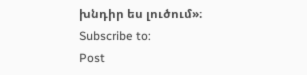խնդիր ես լուծում»։
Subscribe to:
Post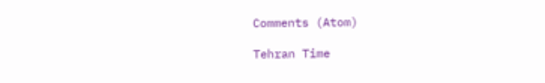Comments (Atom)

Tehran Time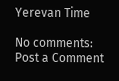Yerevan Time

No comments:
Post a Comment